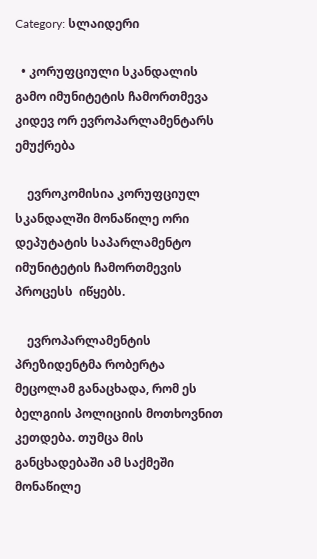Category: სლაიდერი

  • კორუფციული სკანდალის გამო იმუნიტეტის ჩამორთმევა კიდევ ორ ევროპარლამენტარს ემუქრება

    ევროკომისია კორუფციულ სკანდალში მონაწილე ორი დეპუტატის საპარლამენტო იმუნიტეტის ჩამორთმევის პროცესს  იწყებს.

    ევროპარლამენტის პრეზიდენტმა რობერტა მეცოლამ განაცხადა, რომ ეს ბელგიის პოლიციის მოთხოვნით კეთდება. თუმცა მის განცხადებაში ამ საქმეში მონაწილე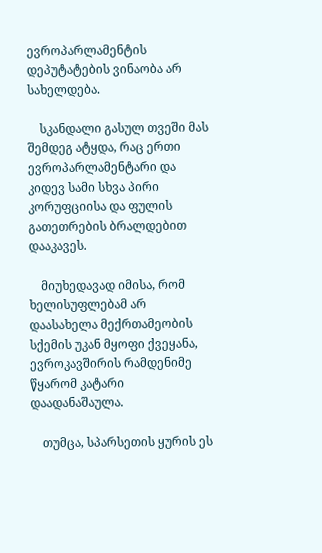ევროპარლამენტის დეპუტატების ვინაობა არ სახელდება.

    სკანდალი გასულ თვეში მას შემდეგ ატყდა, რაც ერთი ევროპარლამენტარი და კიდევ სამი სხვა პირი კორუფციისა და ფულის გათეთრების ბრალდებით დააკავეს.

    მიუხედავად იმისა, რომ ხელისუფლებამ არ დაასახელა მექრთამეობის სქემის უკან მყოფი ქვეყანა, ევროკავშირის რამდენიმე წყარომ კატარი დაადანაშაულა.

    თუმცა, სპარსეთის ყურის ეს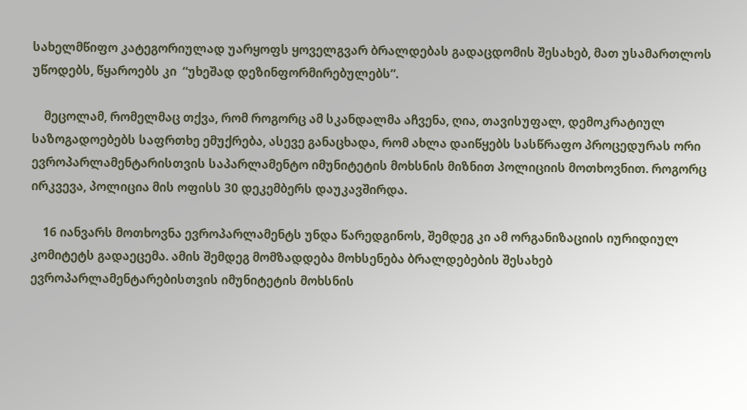სახელმწიფო კატეგორიულად უარყოფს ყოველგვარ ბრალდებას გადაცდომის შესახებ, მათ უსამართლოს უწოდებს, წყაროებს კი  “უხეშად დეზინფორმირებულებს”.

    მეცოლამ, რომელმაც თქვა, რომ როგორც ამ სკანდალმა აჩვენა, ღია, თავისუფალ, დემოკრატიულ საზოგადოებებს საფრთხე ემუქრება, ასევე განაცხადა, რომ ახლა დაიწყებს სასწრაფო პროცედურას ორი ევროპარლამენტარისთვის საპარლამენტო იმუნიტეტის მოხსნის მიზნით პოლიციის მოთხოვნით. როგორც ირკვევა, პოლიცია მის ოფისს 30 დეკემბერს დაუკავშირდა.

    16 იანვარს მოთხოვნა ევროპარლამენტს უნდა წარედგინოს, შემდეგ კი ამ ორგანიზაციის იურიდიულ კომიტეტს გადაეცემა. ამის შემდეგ მომზადდება მოხსენება ბრალდებების შესახებ ევროპარლამენტარებისთვის იმუნიტეტის მოხსნის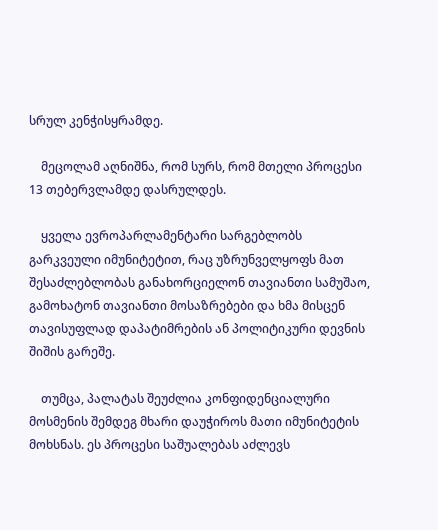სრულ კენჭისყრამდე.

    მეცოლამ აღნიშნა, რომ სურს, რომ მთელი პროცესი 13 თებერვლამდე დასრულდეს.

    ყველა ევროპარლამენტარი სარგებლობს გარკვეული იმუნიტეტით, რაც უზრუნველყოფს მათ შესაძლებლობას განახორციელონ თავიანთი სამუშაო, გამოხატონ თავიანთი მოსაზრებები და ხმა მისცენ თავისუფლად დაპატიმრების ან პოლიტიკური დევნის შიშის გარეშე.

    თუმცა, პალატას შეუძლია კონფიდენციალური მოსმენის შემდეგ მხარი დაუჭიროს მათი იმუნიტეტის მოხსნას. ეს პროცესი საშუალებას აძლევს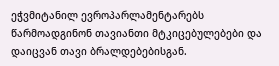ეჭვმიტანილ ევროპარლამენტარებს წარმოადგინონ თავიანთი მტკიცებულებები და დაიცვან თავი ბრალდებებისგან.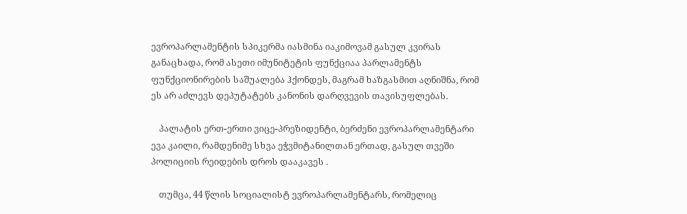ევროპარლამენტის სპიკერმა იასმინა იაკიმოვამ გასულ კვირას განაცხადა, რომ ასეთი იმუნიტეტის ფუნქციაა პარლამენტს ფუნქციონირების საშუალება ჰქონდეს, მაგრამ ხაზგასმით აღნიშნა, რომ ეს არ აძლევს დეპუტატებს კანონის დარღვევის თავისუფლებას.

    პალატის ერთ-ერთი ვიცე-პრეზიდენტი, ბერძენი ევროპარლამენტარი ევა კაილი, რამდენიმე სხვა ეჭვმიტანილთან ერთად, გასულ თვეში პოლიციის რეიდების დროს დააკავეს .

    თუმცა, 44 წლის სოციალისტ ევროპარლამენტარს, რომელიც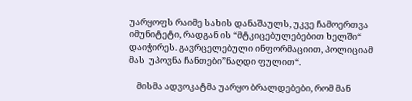უარყოფს რაიმე სახის დანაშაულს, უკვე ჩამოერთვა იმუნიტეტი, რადგან ის “მტკიცებულებებით ხელში“ დაიჭირეს. გავრცელებული ინფორმაციით, პოლიციამ მას  უპოვნა ჩანთები”ნაღდი ფულით“.

    მისმა ადვოკატმა უარყო ბრალდებები, რომ მან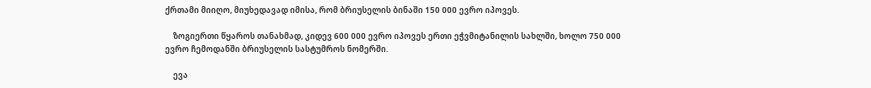ქრთამი მიიღო, მიუხედავად იმისა, რომ ბრიუსელის ბინაში 150 000 ევრო იპოვეს.

    ზოგიერთი წყაროს თანახმად, კიდევ 600 000 ევრო იპოვეს ერთი ეჭვმიტანილის სახლში, ხოლო 750 000 ევრო ჩემოდანში ბრიუსელის სასტუმროს ნომერში.

    ევა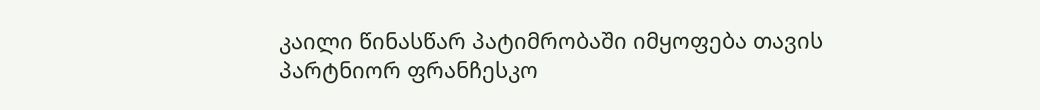კაილი წინასწარ პატიმრობაში იმყოფება თავის პარტნიორ ფრანჩესკო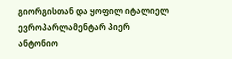გიორგისთან და ყოფილ იტალიელ ევროპარლამენტარ პიერ ანტონიო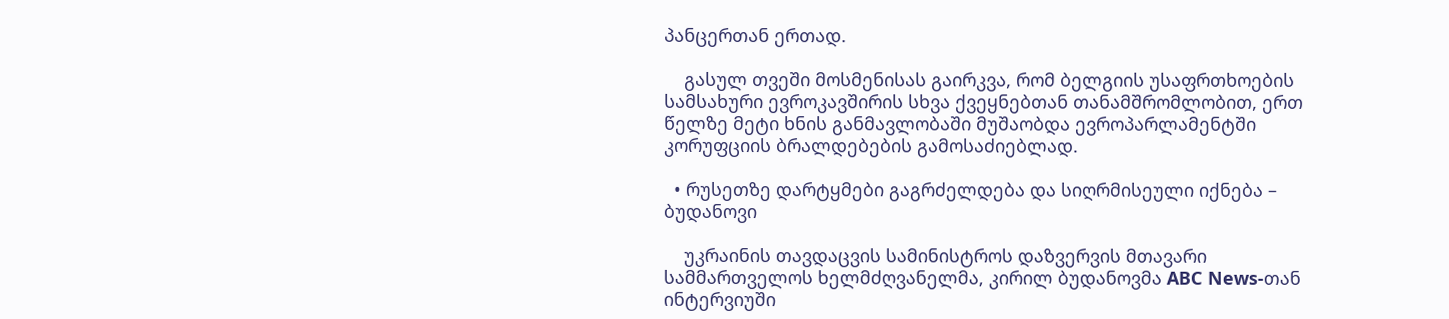პანცერთან ერთად.

    გასულ თვეში მოსმენისას გაირკვა, რომ ბელგიის უსაფრთხოების სამსახური ევროკავშირის სხვა ქვეყნებთან თანამშრომლობით, ერთ წელზე მეტი ხნის განმავლობაში მუშაობდა ევროპარლამენტში კორუფციის ბრალდებების გამოსაძიებლად.

  • რუსეთზე დარტყმები გაგრძელდება და სიღრმისეული იქნება – ბუდანოვი

    უკრაინის თავდაცვის სამინისტროს დაზვერვის მთავარი სამმართველოს ხელმძღვანელმა, კირილ ბუდანოვმა ABC News-თან ინტერვიუში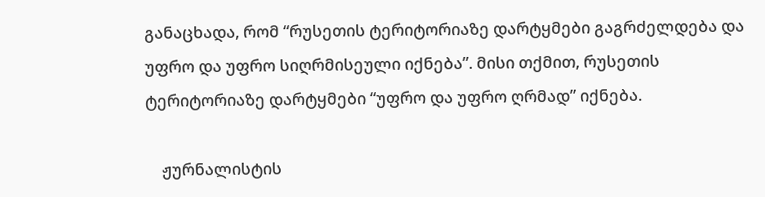განაცხადა, რომ “რუსეთის ტერიტორიაზე დარტყმები გაგრძელდება და უფრო და უფრო სიღრმისეული იქნება”. მისი თქმით, რუსეთის ტერიტორიაზე დარტყმები “უფრო და უფრო ღრმად” იქნება.

    ჟურნალისტის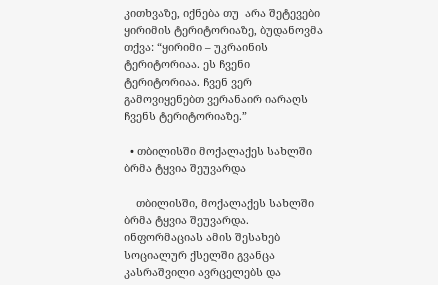კითხვაზე, იქნება თუ  არა შეტევები ყირიმის ტერიტორიაზე, ბუდანოვმა თქვა: “ყირიმი – უკრაინის ტერიტორიაა. ეს ჩვენი ტერიტორიაა. ჩვენ ვერ გამოვიყენებთ ვერანაირ იარაღს ჩვენს ტერიტორიაზე.”

  • თბილისში მოქალაქეს სახლში ბრმა ტყვია შეუვარდა

    თბილისში, მოქალაქეს სახლში ბრმა ტყვია შეუვარდა. ინფორმაციას ამის შესახებ სოციალურ ქსელში გვანცა კასრაშვილი ავრცელებს და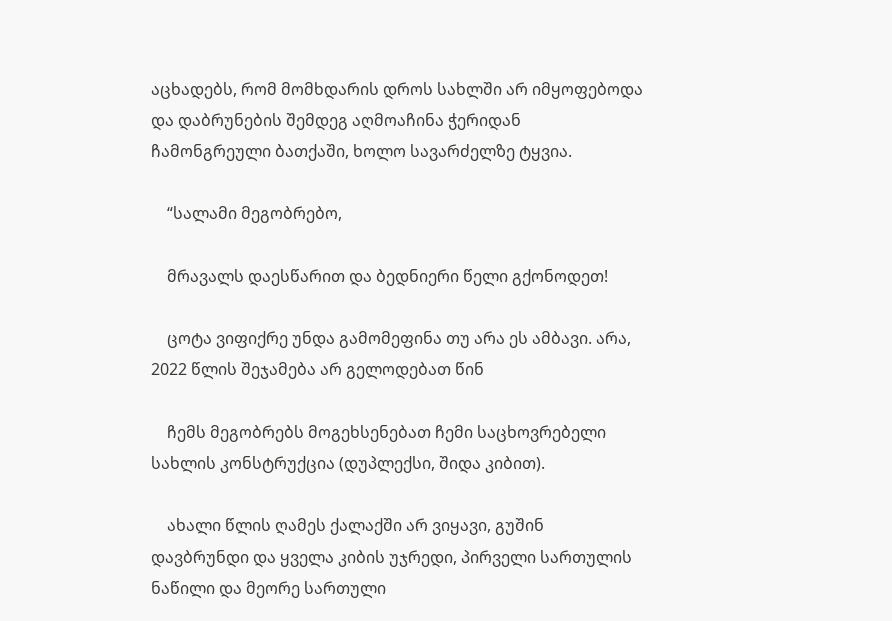აცხადებს, რომ მომხდარის დროს სახლში არ იმყოფებოდა და დაბრუნების შემდეგ აღმოაჩინა ჭერიდან ჩამონგრეული ბათქაში, ხოლო სავარძელზე ტყვია.

    “სალამი მეგობრებო,

    მრავალს დაესწარით და ბედნიერი წელი გქონოდეთ!

    ცოტა ვიფიქრე უნდა გამომეფინა თუ არა ეს ამბავი. არა, 2022 წლის შეჯამება არ გელოდებათ წინ

    ჩემს მეგობრებს მოგეხსენებათ ჩემი საცხოვრებელი სახლის კონსტრუქცია (დუპლექსი, შიდა კიბით).

    ახალი წლის ღამეს ქალაქში არ ვიყავი, გუშინ დავბრუნდი და ყველა კიბის უჯრედი, პირველი სართულის ნაწილი და მეორე სართული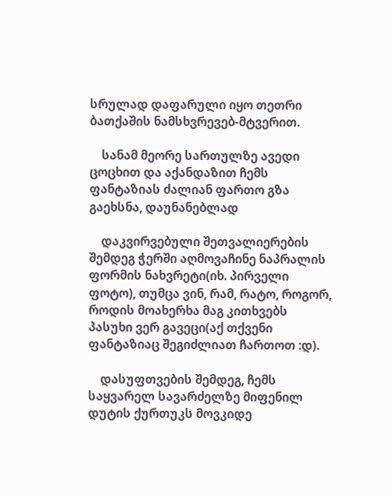სრულად დაფარული იყო თეთრი ბათქაშის ნამსხვრევებ-მტვერით.

    სანამ მეორე სართულზე ავედი ცოცხით და აქანდაზით ჩემს ფანტაზიას ძალიან ფართო გზა გაეხსნა, დაუნანებლად

    დაკვირვებული შეთვალიერების შემდეგ ჭერში აღმოვაჩინე ნაპრალის ფორმის ნახვრეტი(იხ. პირველი ფოტო), თუმცა ვინ, რამ, რატო, როგორ, როდის მოახერხა მაგ კითხვებს პასუხი ვერ გავეცი(აქ თქვენი ფანტაზიაც შეგიძლიათ ჩართოთ :დ).

    დასუფთვების შემდეგ, ჩემს საყვარელ სავარძელზე მიფენილ დუტის ქურთუკს მოვკიდე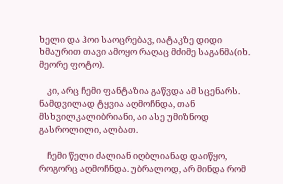ხელი და ჰოი საოცრებავ, იატაკზე დიდი ხმაურით თავი ამოყო რაღაც მძიმე საგანმა(იხ. მეორე ფოტო).

    კი, არც ჩემი ფანტაზია გაწვდა ამ სცენარს. ნამდვილად ტყვია აღმოჩნდა, თან მსხვილკალიბრიანი, აი ასე უმიზნოდ გასროლილი, ალბათ.

    ჩემი წელი ძალიან იღბლიანად დაიწყო, როგორც აღმოჩნდა. უბრალოდ, არ მინდა რომ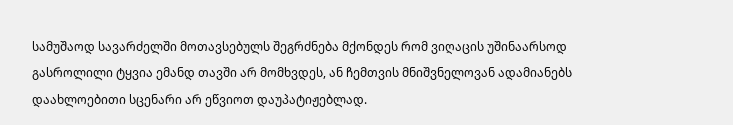სამუშაოდ სავარძელში მოთავსებულს შეგრძნება მქონდეს რომ ვიღაცის უშინაარსოდ გასროლილი ტყვია ემანდ თავში არ მომხვდეს, ან ჩემთვის მნიშვნელოვან ადამიანებს დაახლოებითი სცენარი არ ეწვიოთ დაუპატიჟებლად.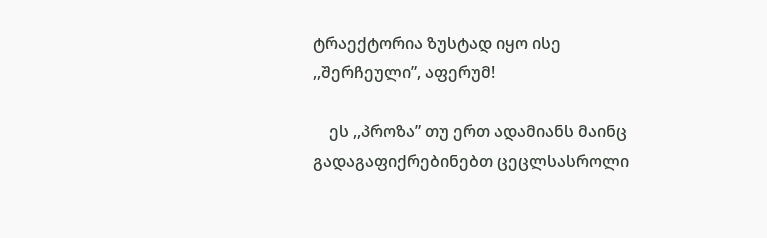ტრაექტორია ზუსტად იყო ისე ,,შერჩეული”, აფერუმ!

    ეს ,,პროზა” თუ ერთ ადამიანს მაინც გადაგაფიქრებინებთ ცეცლსასროლი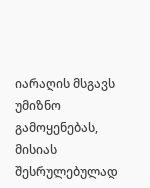იარაღის მსგავს უმიზნო გამოყენებას, მისიას შესრულებულად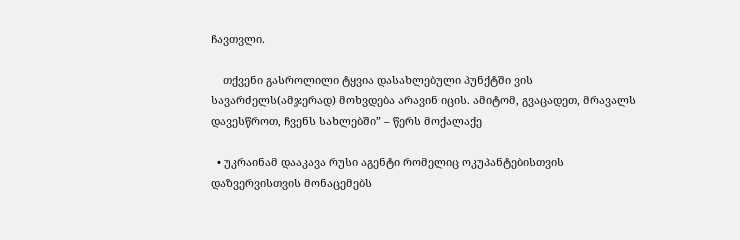ჩავთვლი.

    თქვენი გასროლილი ტყვია დასახლებული პუნქტში ვის სავარძელს(ამჯერად) მოხვდება არავინ იცის. ამიტომ, გვაცადეთ, მრავალს დავესწროთ, ჩვენს სახლებში” – წერს მოქალაქე

  • უკრაინამ დააკავა რუსი აგენტი რომელიც ოკუპანტებისთვის დაზვერვისთვის მონაცემებს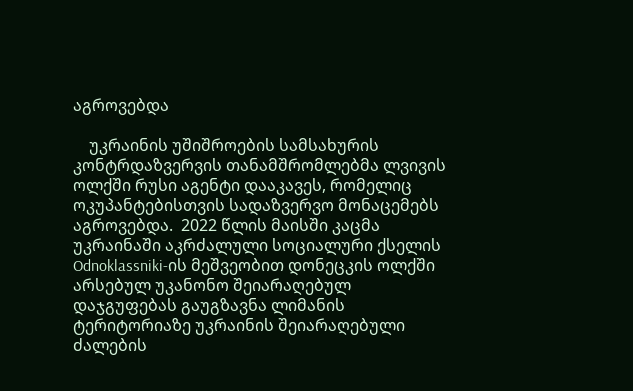აგროვებდა

    უკრაინის უშიშროების სამსახურის კონტრდაზვერვის თანამშრომლებმა ლვივის ოლქში რუსი აგენტი დააკავეს, რომელიც ოკუპანტებისთვის სადაზვერვო მონაცემებს აგროვებდა.  2022 წლის მაისში კაცმა უკრაინაში აკრძალული სოციალური ქსელის Odnoklassniki-ის მეშვეობით დონეცკის ოლქში არსებულ უკანონო შეიარაღებულ დაჯგუფებას გაუგზავნა ლიმანის ტერიტორიაზე უკრაინის შეიარაღებული ძალების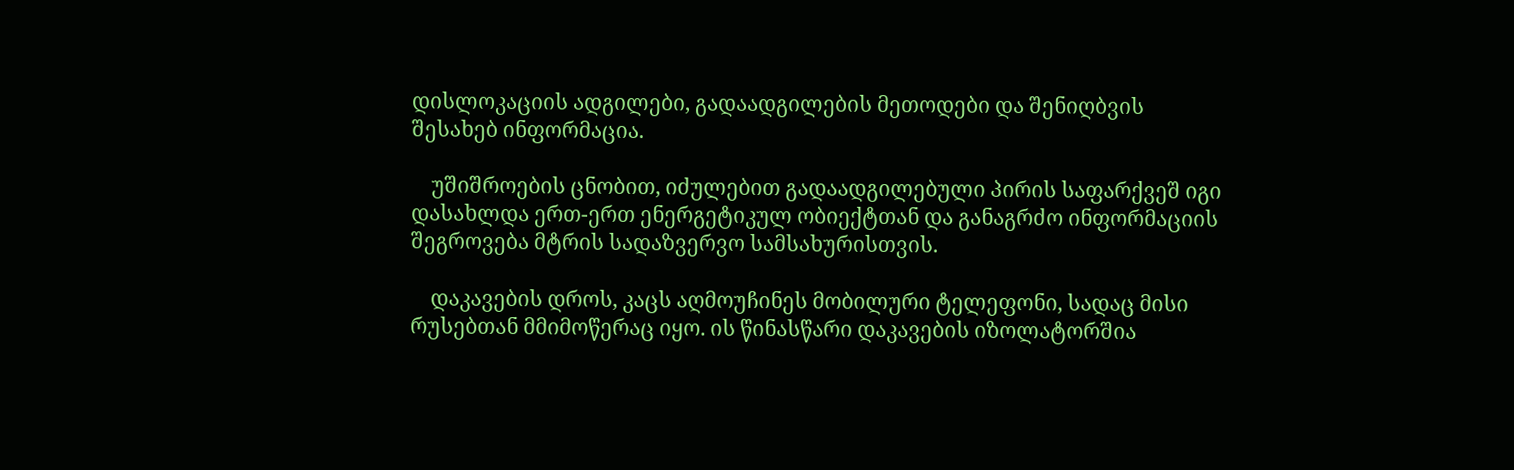დისლოკაციის ადგილები, გადაადგილების მეთოდები და შენიღბვის შესახებ ინფორმაცია.

    უშიშროების ცნობით, იძულებით გადაადგილებული პირის საფარქვეშ იგი დასახლდა ერთ-ერთ ენერგეტიკულ ობიექტთან და განაგრძო ინფორმაციის შეგროვება მტრის სადაზვერვო სამსახურისთვის.

    დაკავების დროს, კაცს აღმოუჩინეს მობილური ტელეფონი, სადაც მისი რუსებთან მმიმოწერაც იყო. ის წინასწარი დაკავების იზოლატორშია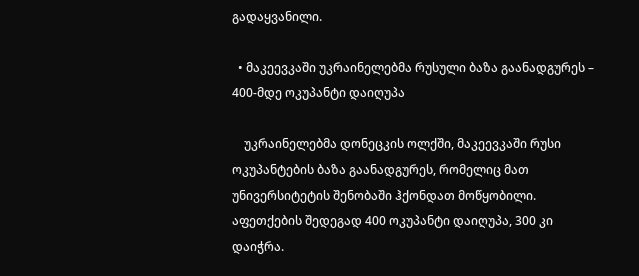გადაყვანილი.

  • მაკეევკაში უკრაინელებმა რუსული ბაზა გაანადგურეს – 400-მდე ოკუპანტი დაიღუპა

    უკრაინელებმა დონეცკის ოლქში, მაკეევკაში რუსი ოკუპანტების ბაზა გაანადგურეს, რომელიც მათ უნივერსიტეტის შენობაში ჰქონდათ მოწყობილი. აფეთქების შედეგად 400 ოკუპანტი დაიღუპა, 300 კი დაიჭრა.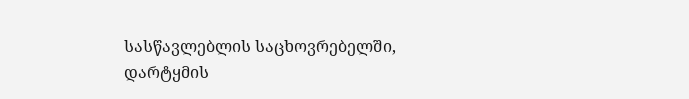სასწავლებლის საცხოვრებელში, დარტყმის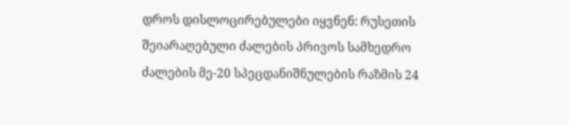დროს დისლოცირებულები იყვნენ: რუსეთის შეიარაღებული ძალების პრივოს სამხედრო ძალების მე-20 სპეცდანიშნულების რაზმის 24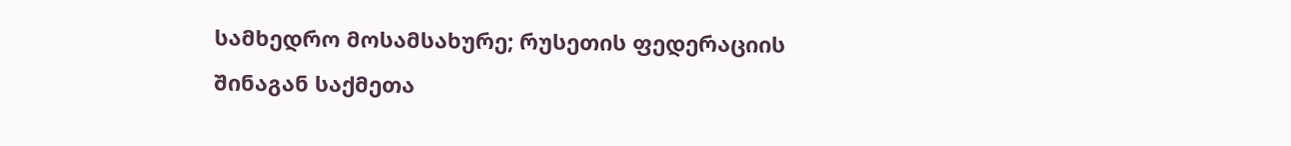სამხედრო მოსამსახურე; რუსეთის ფედერაციის შინაგან საქმეთა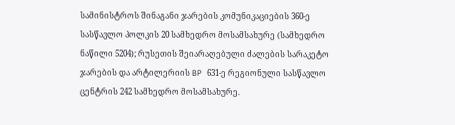სამინისტროს შინაგანი ჯარების კომუნიკაციების 360-ე სასწავლო პოლკის 20 სამხედრო მოსამსახურე (სამხედრო ნაწილი 5204); რუსეთის შეიარაღებული ძალების სარაკეტო ჯარების და არტილერიის BP 631-ე რეგიონული სასწავლო ცენტრის 242 სამხედრო მოსამსახურე.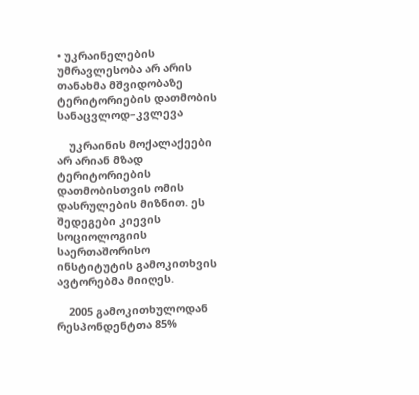• უკრაინელების უმრავლესობა არ არის თანახმა მშვიდობაზე ტერიტორიების დათმობის სანაცვლოდ–კვლევა

    უკრაინის მოქალაქეები არ არიან მზად ტერიტორიების დათმობისთვის ომის დასრულების მიზნით. ეს შედეგები კიევის სოციოლოგიის საერთაშორისო ინსტიტუტის გამოკითხვის ავტორებმა მიიღეს.

    2005 გამოკითხულოდან  რესპონდენტთა 85%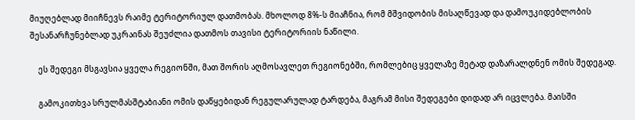მიუღებლად მიიჩნევს რაიმე ტერიტორიულ დათმობას. მხოლოდ 8%-ს მიაჩნია, რომ მშვიდობის მისაღწევად და დამოუკიდებლობის შესანარჩუნებლად უკრაინას შეუძლია დათმოს თავისი ტერიტორიის ნაწილი.

    ეს შედეგი მსგავსია ყველა რეგიონში, მათ შორის აღმოსავლეთ რეგიონებში, რომლებიც ყველაზე მეტად დაზარალდნენ ომის შედეგად.

    გამოკითხვა სრულმასშტაბიანი ომის დაწყებიდან რეგულარულად ტარდება, მაგრამ მისი შედეგები დიდად არ იცვლება. მაისში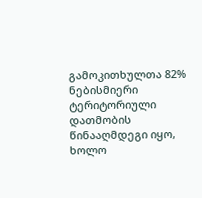გამოკითხულთა 82%  ნებისმიერი ტერიტორიული დათმობის წინააღმდეგი იყო, ხოლო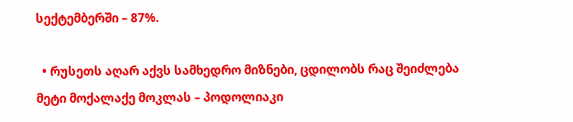სექტემბერში – 87%.

  • რუსეთს აღარ აქვს სამხედრო მიზნები, ცდილობს რაც შეიძლება მეტი მოქალაქე მოკლას – პოდოლიაკი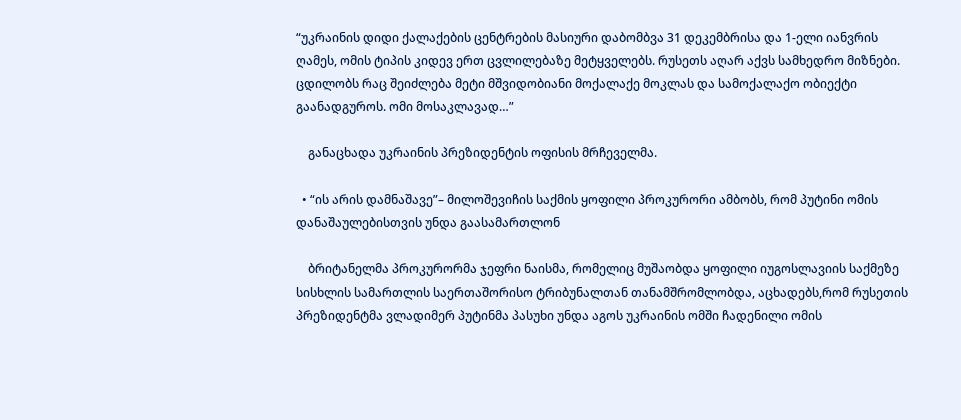“უკრაინის დიდი ქალაქების ცენტრების მასიური დაბომბვა 31 დეკემბრისა და 1-ელი იანვრის ღამეს, ომის ტიპის კიდევ ერთ ცვლილებაზე მეტყველებს. რუსეთს აღარ აქვს სამხედრო მიზნები. ცდილობს რაც შეიძლება მეტი მშვიდობიანი მოქალაქე მოკლას და სამოქალაქო ობიექტი გაანადგუროს. ომი მოსაკლავად…”

    განაცხადა უკრაინის პრეზიდენტის ოფისის მრჩეველმა.

  • “ის არის დამნაშავე”– მილოშევიჩის საქმის ყოფილი პროკურორი ამბობს, რომ პუტინი ომის დანაშაულებისთვის უნდა გაასამართლონ

    ბრიტანელმა პროკურორმა ჯეფრი ნაისმა, რომელიც მუშაობდა ყოფილი იუგოსლავიის საქმეზე სისხლის სამართლის საერთაშორისო ტრიბუნალთან თანამშრომლობდა, აცხადებს,რომ რუსეთის პრეზიდენტმა ვლადიმერ პუტინმა პასუხი უნდა აგოს უკრაინის ომში ჩადენილი ომის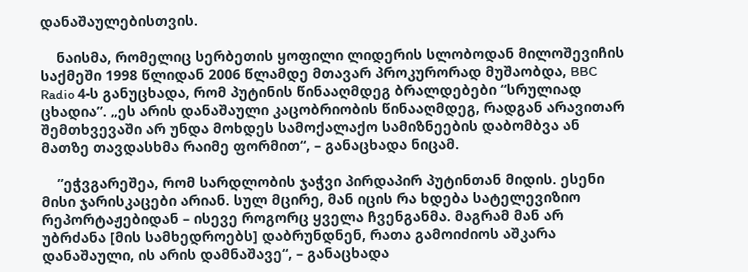დანაშაულებისთვის.

    ნაისმა, რომელიც სერბეთის ყოფილი ლიდერის სლობოდან მილოშევიჩის საქმეში 1998 წლიდან 2006 წლამდე მთავარ პროკურორად მუშაობდა, BBC Radio 4-ს განუცხადა, რომ პუტინის წინააღმდეგ ბრალდებები “სრულიად ცხადია”. „ეს არის დანაშაული კაცობრიობის წინააღმდეგ, რადგან არავითარ შემთხვევაში არ უნდა მოხდეს სამოქალაქო სამიზნეების დაბომბვა ან მათზე თავდასხმა რაიმე ფორმით“, – განაცხადა ნიცამ.

    ”ეჭვგარეშეა, რომ სარდლობის ჯაჭვი პირდაპირ პუტინთან მიდის. ესენი მისი ჯარისკაცები არიან. სულ მცირე, მან იცის რა ხდება სატელევიზიო რეპორტაჟებიდან – ისევე როგორც ყველა ჩვენგანმა. მაგრამ მან არ უბრძანა [მის სამხედროებს] დაბრუნდნენ, რათა გამოიძიოს აშკარა დანაშაული, ის არის დამნაშავე“, – განაცხადა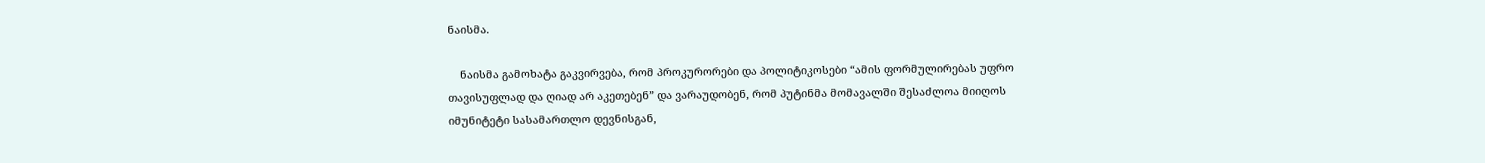ნაისმა.

    ნაისმა გამოხატა გაკვირვება, რომ პროკურორები და პოლიტიკოსები “ამის ფორმულირებას უფრო თავისუფლად და ღიად არ აკეთებენ” და ვარაუდობენ, რომ პუტინმა მომავალში შესაძლოა მიიღოს იმუნიტეტი სასამართლო დევნისგან,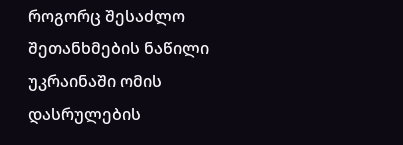როგორც შესაძლო შეთანხმების ნაწილი უკრაინაში ომის დასრულების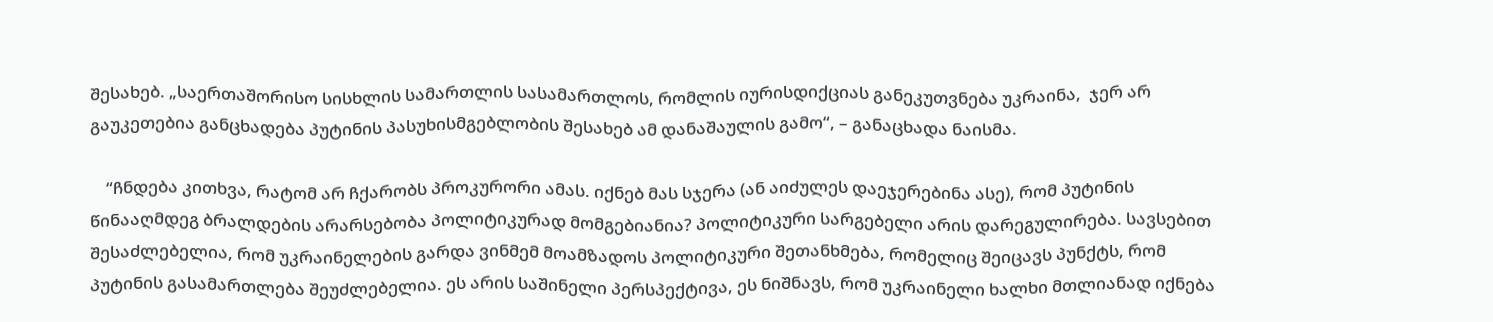შესახებ. „საერთაშორისო სისხლის სამართლის სასამართლოს, რომლის იურისდიქციას განეკუთვნება უკრაინა,  ჯერ არ გაუკეთებია განცხადება პუტინის პასუხისმგებლობის შესახებ ამ დანაშაულის გამო“, – განაცხადა ნაისმა.

    “ჩნდება კითხვა, რატომ არ ჩქარობს პროკურორი ამას. იქნებ მას სჯერა (ან აიძულეს დაეჯერებინა ასე), რომ პუტინის წინააღმდეგ ბრალდების არარსებობა პოლიტიკურად მომგებიანია? პოლიტიკური სარგებელი არის დარეგულირება. სავსებით შესაძლებელია, რომ უკრაინელების გარდა ვინმემ მოამზადოს პოლიტიკური შეთანხმება, რომელიც შეიცავს პუნქტს, რომ პუტინის გასამართლება შეუძლებელია. ეს არის საშინელი პერსპექტივა, ეს ნიშნავს, რომ უკრაინელი ხალხი მთლიანად იქნება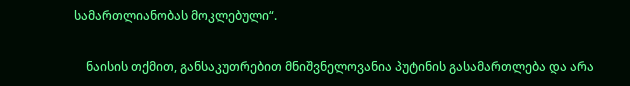სამართლიანობას მოკლებული“.

    ნაისის თქმით, განსაკუთრებით მნიშვნელოვანია პუტინის გასამართლება და არა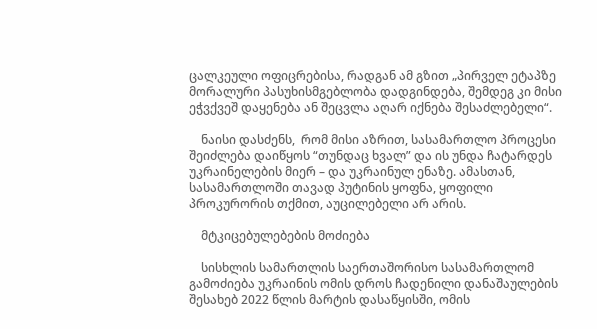ცალკეული ოფიცრებისა, რადგან ამ გზით „პირველ ეტაპზე მორალური პასუხისმგებლობა დადგინდება, შემდეგ კი მისი ეჭვქვეშ დაყენება ან შეცვლა აღარ იქნება შესაძლებელი“.

    ნაისი დასძენს,  რომ მისი აზრით, სასამართლო პროცესი შეიძლება დაიწყოს “თუნდაც ხვალ” და ის უნდა ჩატარდეს უკრაინელების მიერ – და უკრაინულ ენაზე. ამასთან, სასამართლოში თავად პუტინის ყოფნა, ყოფილი პროკურორის თქმით, აუცილებელი არ არის.

    მტკიცებულებების მოძიება

    სისხლის სამართლის საერთაშორისო სასამართლომ  გამოძიება უკრაინის ომის დროს ჩადენილი დანაშაულების შესახებ 2022 წლის მარტის დასაწყისში, ომის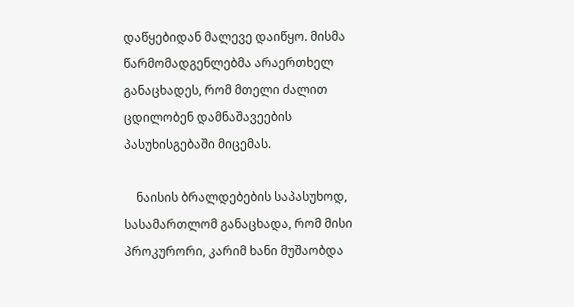დაწყებიდან მალევე დაიწყო. მისმა წარმომადგენლებმა არაერთხელ განაცხადეს, რომ მთელი ძალით ცდილობენ დამნაშავეების პასუხისგებაში მიცემას.

    ნაისის ბრალდებების საპასუხოდ, სასამართლომ განაცხადა, რომ მისი პროკურორი, კარიმ ხანი მუშაობდა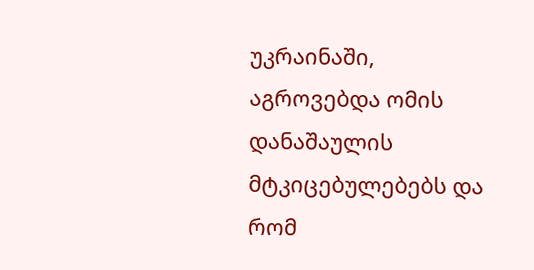უკრაინაში, აგროვებდა ომის დანაშაულის მტკიცებულებებს და რომ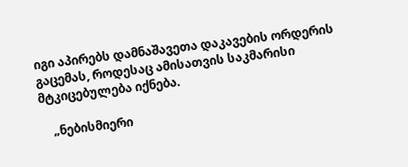იგი აპირებს დამნაშავეთა დაკავების ორდერის გაცემას, როდესაც ამისათვის საკმარისი მტკიცებულება იქნება.

    „ნებისმიერი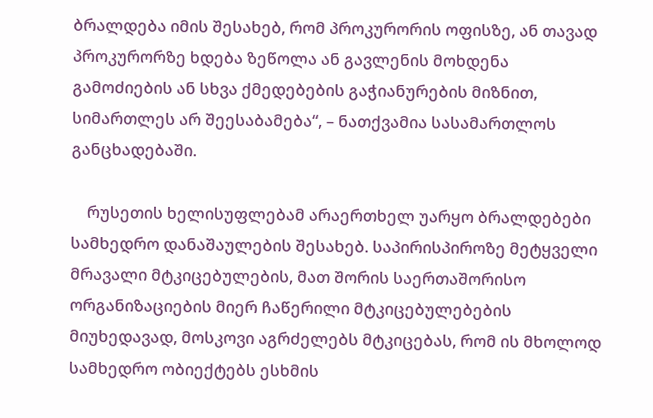ბრალდება იმის შესახებ, რომ პროკურორის ოფისზე, ან თავად პროკურორზე ხდება ზეწოლა ან გავლენის მოხდენა გამოძიების ან სხვა ქმედებების გაჭიანურების მიზნით, სიმართლეს არ შეესაბამება“, – ნათქვამია სასამართლოს განცხადებაში.

    რუსეთის ხელისუფლებამ არაერთხელ უარყო ბრალდებები სამხედრო დანაშაულების შესახებ. საპირისპიროზე მეტყველი მრავალი მტკიცებულების, მათ შორის საერთაშორისო ორგანიზაციების მიერ ჩაწერილი მტკიცებულებების მიუხედავად, მოსკოვი აგრძელებს მტკიცებას, რომ ის მხოლოდ სამხედრო ობიექტებს ესხმის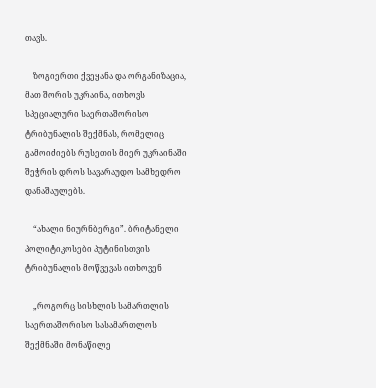თავს.

    ზოგიერთი ქვეყანა და ორგანიზაცია, მათ შორის უკრაინა, ითხოვს სპეციალური საერთაშორისო ტრიბუნალის შექმნას, რომელიც გამოიძიებს რუსეთის მიერ უკრაინაში შეჭრის დროს სავარაუდო სამხედრო დანაშაულებს.

    “ახალი ნიურნბერგი”. ბრიტანელი პოლიტიკოსები პუტინისთვის ტრიბუნალის მოწვევას ითხოვენ

    „როგორც სისხლის სამართლის საერთაშორისო სასამართლოს შექმნაში მონაწილე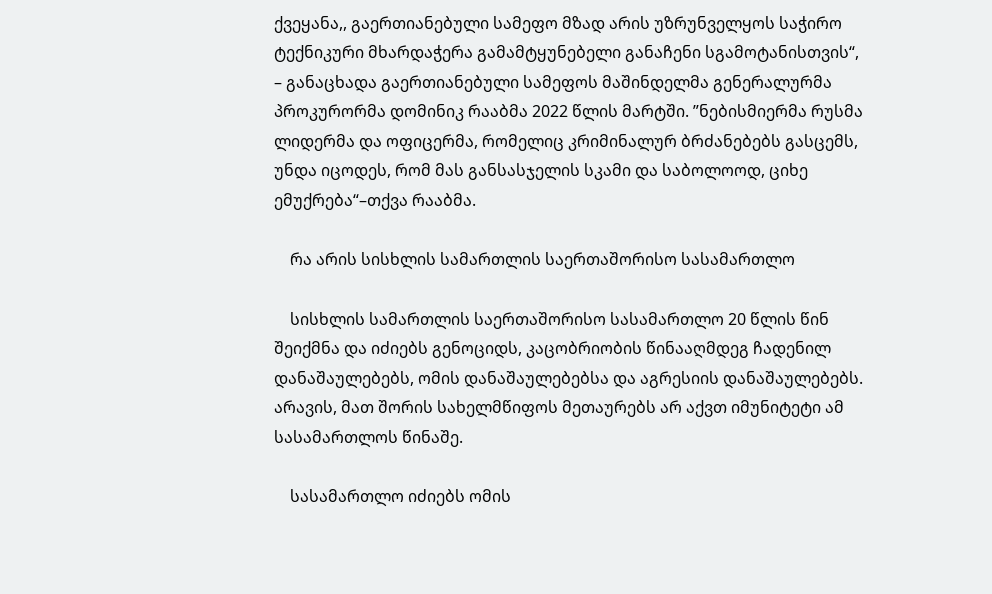ქვეყანა,, გაერთიანებული სამეფო მზად არის უზრუნველყოს საჭირო ტექნიკური მხარდაჭერა გამამტყუნებელი განაჩენი სგამოტანისთვის“, – განაცხადა გაერთიანებული სამეფოს მაშინდელმა გენერალურმა პროკურორმა დომინიკ რააბმა 2022 წლის მარტში. ”ნებისმიერმა რუსმა ლიდერმა და ოფიცერმა, რომელიც კრიმინალურ ბრძანებებს გასცემს, უნდა იცოდეს, რომ მას განსასჯელის სკამი და საბოლოოდ, ციხე ემუქრება“–თქვა რააბმა.

    რა არის სისხლის სამართლის საერთაშორისო სასამართლო

    სისხლის სამართლის საერთაშორისო სასამართლო 20 წლის წინ შეიქმნა და იძიებს გენოციდს, კაცობრიობის წინააღმდეგ ჩადენილ დანაშაულებებს, ომის დანაშაულებებსა და აგრესიის დანაშაულებებს. არავის, მათ შორის სახელმწიფოს მეთაურებს არ აქვთ იმუნიტეტი ამ სასამართლოს წინაშე.

    სასამართლო იძიებს ომის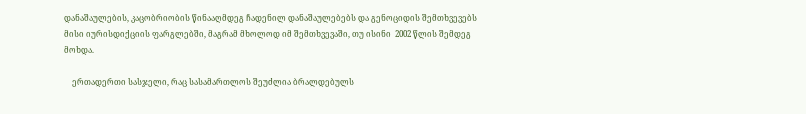დანაშაულების, კაცობრიობის წინააღმდეგ ჩადენილ დანაშაულებებს და გენოციდის შემთხვევებს მისი იურისდიქციის ფარგლებში, მაგრამ მხოლოდ იმ შემთხვევაში, თუ ისინი  2002 წლის შემდეგ მოხდა.

    ერთადერთი სასჯელი, რაც სასამართლოს შეუძლია ბრალდებულს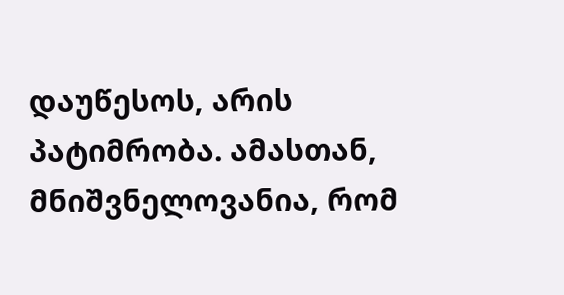დაუწესოს, არის პატიმრობა. ამასთან, მნიშვნელოვანია, რომ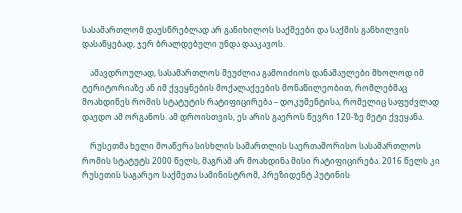სასამართლომ დაუსწრებლად არ განიხილოს საქმეები და საქმის განხილვის დასაწყებად, ჯერ ბრალდებული უნდა დააკავოს.

    ამავდროულად, სასამართლოს შეუძლია გამოიძიოს დანაშაულები მხოლოდ იმ ტერიტორიაზე ან იმ ქვეყნების მოქალაქეების მონაწილეობით, რომლებმაც მოახდინეს რომის სტატუტის რატიფიცირება – დოკუმენტისა, რომელიც საფუძვლად დაედო ამ ორგანოს. ამ დროისთვის, ეს არის გაეროს წევრი 120-ზე მეტი ქვეყანა.

    რუსეთმა ხელი მოაწერა სისხლის სამართლის საერთაშორისო სასამართლოს რომის სტატუტს 2000 წელს, მაგრამ არ მოახდინა მისი რატიფიცირება. 2016 წელს კი რუსეთის საგარეო საქმეთა სამინისტრომ, პრეზიდენტ პუტინის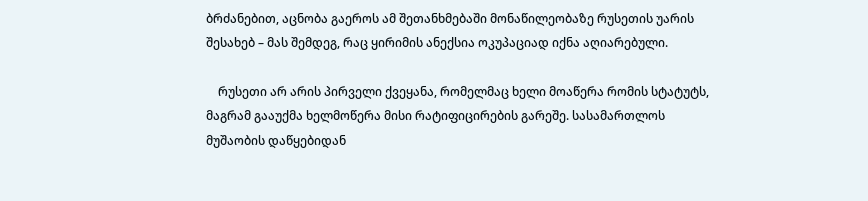ბრძანებით, აცნობა გაეროს ამ შეთანხმებაში მონაწილეობაზე რუსეთის უარის შესახებ – მას შემდეგ, რაც ყირიმის ანექსია ოკუპაციად იქნა აღიარებული.

    რუსეთი არ არის პირველი ქვეყანა, რომელმაც ხელი მოაწერა რომის სტატუტს, მაგრამ გააუქმა ხელმოწერა მისი რატიფიცირების გარეშე. სასამართლოს მუშაობის დაწყებიდან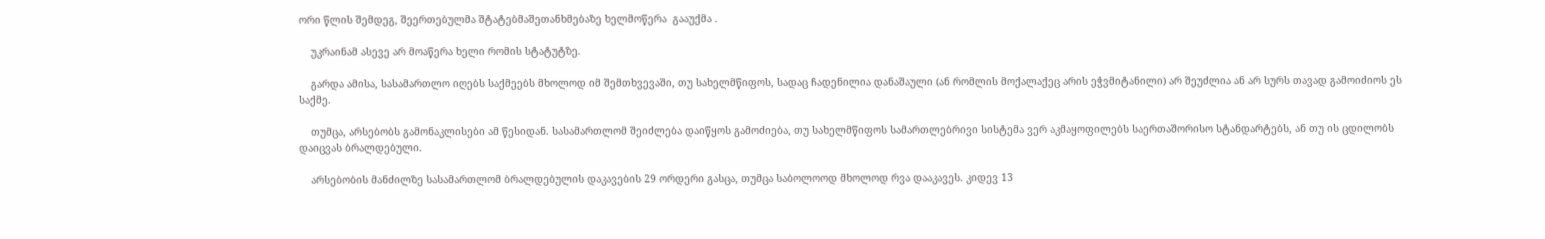ორი წლის შემდეგ, შეერთებულმა შტატებმაშეთანხმებაზე ხელმოწერა  გააუქმა .

    უკრაინამ ასევე არ მოაწერა ხელი რომის სტატუტზე.

    გარდა ამისა, სასამართლო იღებს საქმეებს მხოლოდ იმ შემთხვევაში, თუ სახელმწიფოს, სადაც ჩადენილია დანაშაული (ან რომლის მოქალაქეც არის ეჭვმიტანილი) არ შეუძლია ან არ სურს თავად გამოიძიოს ეს საქმე.

    თუმცა, არსებობს გამონაკლისები ამ წესიდან. სასამართლომ შეიძლება დაიწყოს გამოძიება, თუ სახელმწიფოს სამართლებრივი სისტემა ვერ აკმაყოფილებს საერთაშორისო სტანდარტებს, ან თუ ის ცდილობს დაიცვას ბრალდებული.

    არსებობის მანძილზე სასამართლომ ბრალდებულის დაკავების 29 ორდერი გასცა, თუმცა საბოლოოდ მხოლოდ რვა დააკავეს. კიდევ 13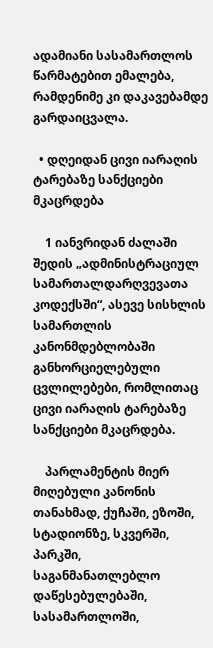ადამიანი სასამართლოს წარმატებით ემალება, რამდენიმე კი დაკავებამდე გარდაიცვალა.

  • დღეიდან ცივი იარაღის ტარებაზე სანქციები მკაცრდება

    1 იანვრიდან ძალაში შედის „ადმინისტრაციულ სამართალდარღვევათა კოდექსში“, ასევე სისხლის სამართლის კანონმდებლობაში განხორციელებული ცვლილებები, რომლითაც ცივი იარაღის ტარებაზე სანქციები მკაცრდება.

    პარლამენტის მიერ მიღებული კანონის თანახმად, ქუჩაში, ეზოში, სტადიონზე, სკვერში, პარკში, საგანმანათლებლო დაწესებულებაში, სასამართლოში,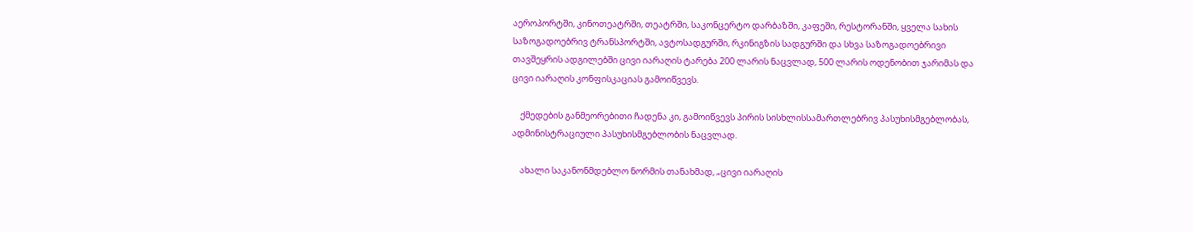აეროპორტში, კინოთეატრში, თეატრში, საკონცერტო დარბაზში, კაფეში, რესტორანში, ყველა სახის საზოგადოებრივ ტრანსპორტში, ავტოსადგურში, რკინიგზის სადგურში და სხვა საზოგადოებრივი თავშეყრის ადგილებში ცივი იარაღის ტარება 200 ლარის ნაცვლად, 500 ლარის ოდენობით ჯარიმას და ცივი იარაღის კონფისკაციას გამოიწვევს.

    ქმედების განმეორებითი ჩადენა კი, გამოიწვევს პირის სისხლისსამართლებრივ პასუხისმგებლობას, ადმინისტრაციული პასუხისმგებლობის ნაცვლად.

    ახალი საკანონმდებლო ნორმის თანახმად, „ცივი იარაღის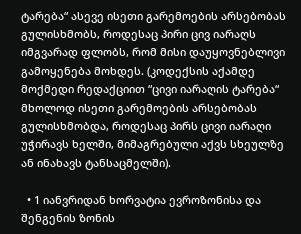ტარება“ ასევე ისეთი გარემოების არსებობას გულისხმობს, როდესაც პირი ცივ იარაღს იმგვარად ფლობს, რომ მისი დაუყოვნებლივი გამოყენება მოხდეს. (კოდექსის აქამდე მოქმედი რედაქციით “ცივი იარაღის ტარება“ მხოლოდ ისეთი გარემოების არსებობას გულისხმობდა, როდესაც პირს ცივი იარაღი უჭირავს ხელში, მიმაგრებული აქვს სხეულზე ან ინახავს ტანსაცმელში).

  • 1 იანვრიდან ხორვატია ევროზონისა და შენგენის ზონის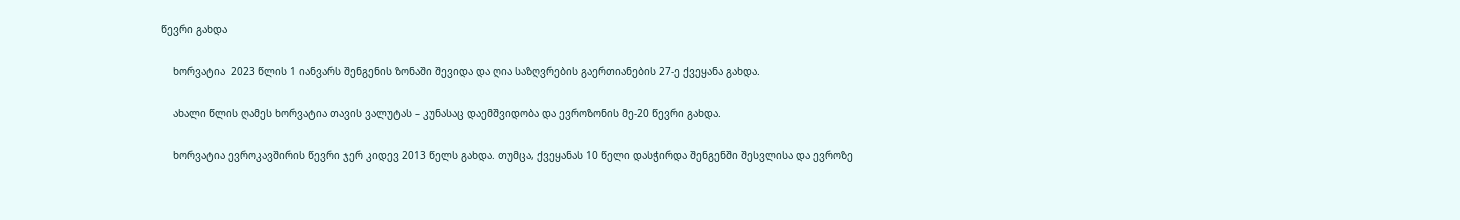წევრი გახდა

    ხორვატია  2023 წლის 1 იანვარს შენგენის ზონაში შევიდა და ღია საზღვრების გაერთიანების 27-ე ქვეყანა გახდა.

    ახალი წლის ღამეს ხორვატია თავის ვალუტას – კუნასაც დაემშვიდობა და ევროზონის მე-20 წევრი გახდა.

    ხორვატია ევროკავშირის წევრი ჯერ კიდევ 2013 წელს გახდა. თუმცა, ქვეყანას 10 წელი დასჭირდა შენგენში შესვლისა და ევროზე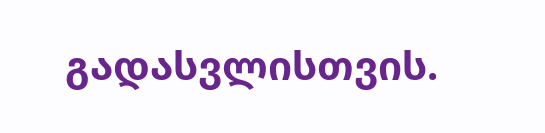გადასვლისთვის.